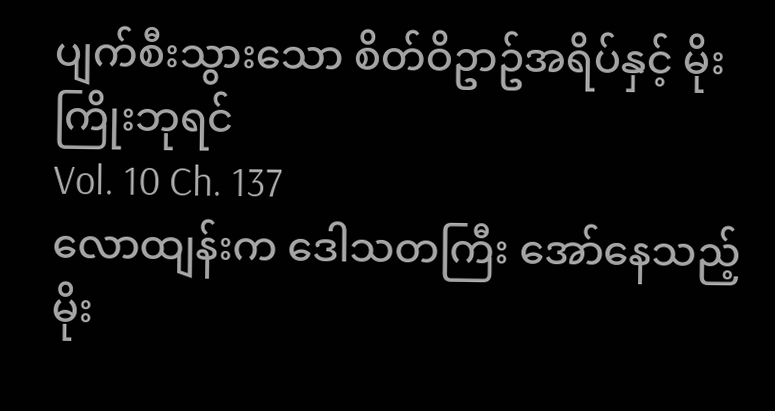ပျက်စီးသွားသော စိတ်ဝိဥာဥ်အရိပ်နှင့် မိုးကြိုးဘုရင်
Vol. 10 Ch. 137
လောထျန်းက ဒေါသတကြီး အော်နေသည့် မိုး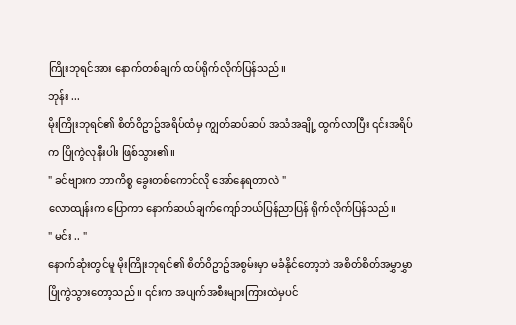ကြိုးဘုရင်အား နောက်တစ်ချက် ထပ်ရိုက်လိုက်ပြန်သည်။
ဘုန်း ...
မိုးကြိုးဘုရင်၏ စိတ်ဝိဥာဥ်အရိပ်ထံမှ ကျွတ်ဆပ်ဆပ် အသံအချို့ ထွက်လာပြီး ၎င်းအရိပ်က ပြိုကွဲလုနီးပါး ဖြစ်သွား၏။
" ခင်ဗျားက ဘာကိစ္စ ခွေးတစ်ကောင်လို အော်နေရတာလဲ "
လောထျန်းက ပြောကာ နောက်ဆယ်ချက်ကျော်ဘယ်ပြန်ညာပြန် ရိုက်လိုက်ပြန်သည်။
" မင်း .. "
နောက်ဆုံးတွင်မူ မိုးကြိုးဘုရင်၏ စိတ်ဝိဥာဥ်အစွမ်းမှာ မခံနိုင်တော့ဘဲ အစိတ်စိတ်အမွှာမွှာ ပြိုကွဲသွားတော့သည် ။ ၎င်းက အပျက်အစီးများကြားထဲမှပင်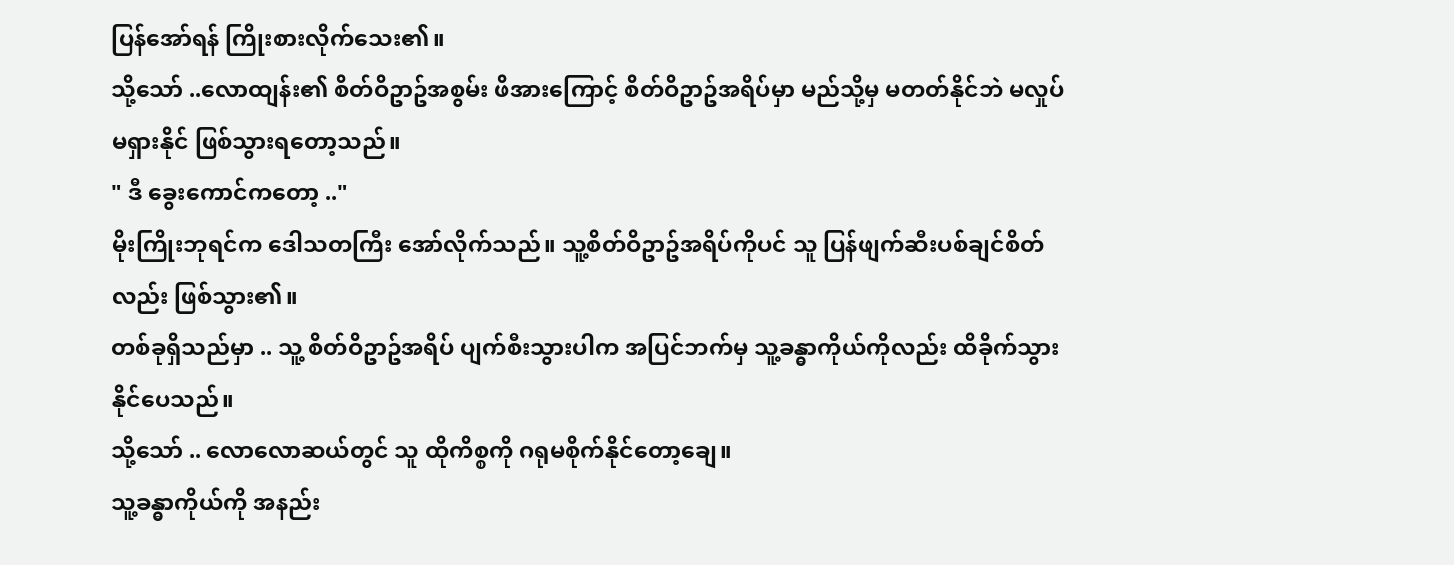ပြန်အော်ရန် ကြိုးစားလိုက်သေး၏။
သို့သော် ..လောထျန်း၏ စိတ်ဝိဥာဥ်အစွမ်း ဖိအားကြောင့် စိတ်ဝိဥာဥ်အရိပ်မှာ မည်သို့မှ မတတ်နိုင်ဘဲ မလှုပ်မရှားနိုင် ဖြစ်သွားရတော့သည်။
" ဒီ ခွေးကောင်ကတော့ .."
မိုးကြိုးဘုရင်က ဒေါသတကြီး အော်လိုက်သည်။ သူ့စိတ်ဝိဥာဥ်အရိပ်ကိုပင် သူ ပြန်ဖျက်ဆီးပစ်ချင်စိတ်လည်း ဖြစ်သွား၏။
တစ်ခုရှိသည်မှာ .. သူ့ စိတ်ဝိဥာဥ်အရိပ် ပျက်စီးသွားပါက အပြင်ဘက်မှ သူ့ခန္ဓာကိုယ်ကိုလည်း ထိခိုက်သွားနိုင်ပေသည်။
သို့သော် .. လောလောဆယ်တွင် သူ ထိုကိစ္စကို ဂရုမစိုက်နိုင်တော့ချေ။
သူ့ခန္ဓာကိုယ်ကို အနည်း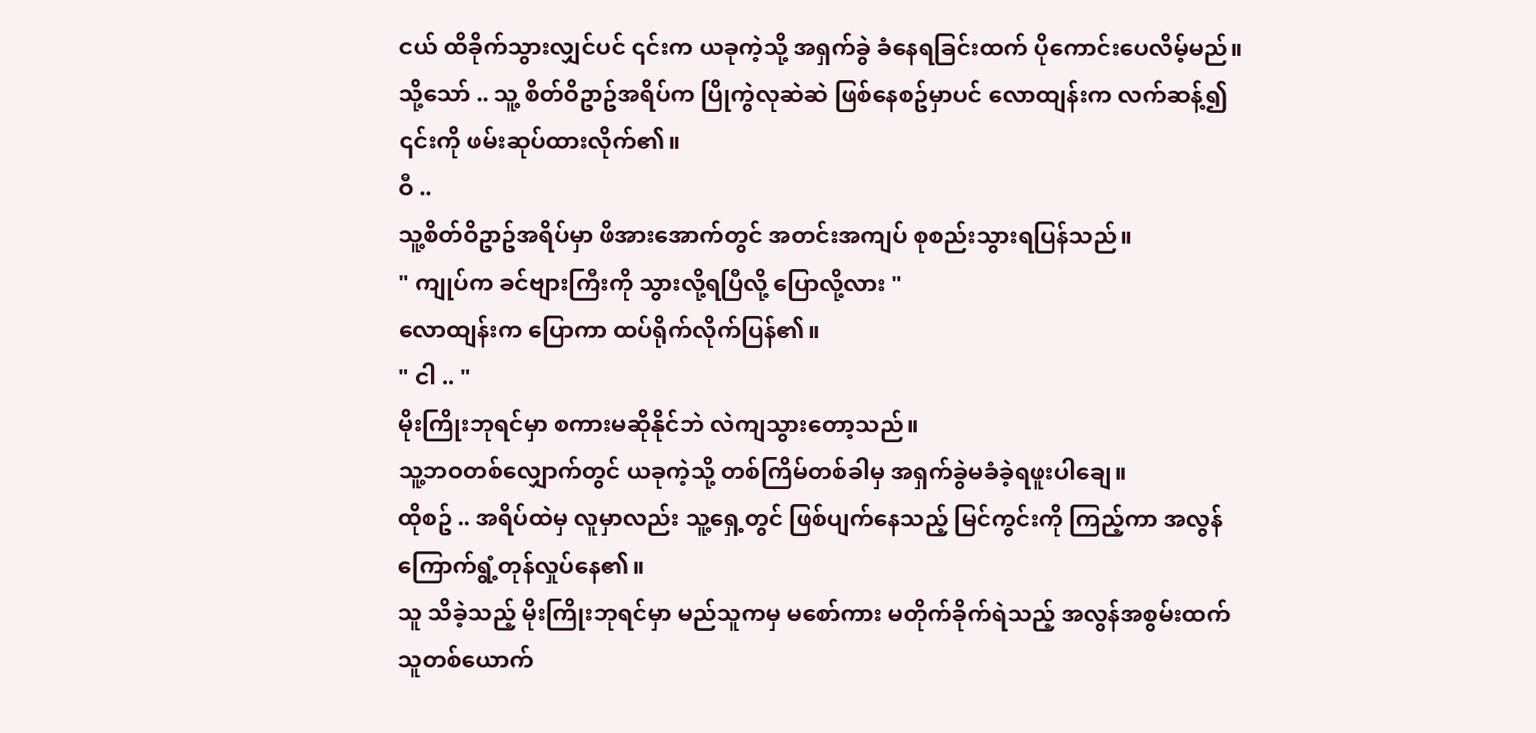ငယ် ထိခိုက်သွားလျှင်ပင် ၎င်းက ယခုကဲ့သို့ အရှက်ခွဲ ခံနေရခြင်းထက် ပိုကောင်းပေလိမ့်မည်။
သို့သော် .. သူ့ စိတ်ဝိဥာဥ်အရိပ်က ပြိုကွဲလုဆဲဆဲ ဖြစ်နေစဥ်မှာပင် လောထျန်းက လက်ဆန့်၍ ၎င်းကို ဖမ်းဆုပ်ထားလိုက်၏။
ဝီ ..
သူ့စိတ်ဝိဥာဥ်အရိပ်မှာ ဖိအားအောက်တွင် အတင်းအကျပ် စုစည်းသွားရပြန်သည်။
" ကျုပ်က ခင်ဗျားကြီးကို သွားလို့ရပြီလို့ ပြောလို့လား "
လောထျန်းက ပြောကာ ထပ်ရိုက်လိုက်ပြန်၏။
" ငါ .. "
မိုးကြိုးဘုရင်မှာ စကားမဆိုနိုင်ဘဲ လဲကျသွားတော့သည်။
သူ့ဘဝတစ်လျှောက်တွင် ယခုကဲ့သို့ တစ်ကြိမ်တစ်ခါမှ အရှက်ခွဲမခံခဲ့ရဖူးပါချေ။
ထိုစဥ် .. အရိပ်ထဲမှ လူမှာလည်း သူ့ရှေ့တွင် ဖြစ်ပျက်နေသည့် မြင်ကွင်းကို ကြည့်ကာ အလွန် ကြောက်ရွံ့တုန်လှုပ်နေ၏။
သူ သိခဲ့သည့် မိုးကြိုးဘုရင်မှာ မည်သူကမှ မစော်ကား မတိုက်ခိုက်ရဲသည့် အလွန်အစွမ်းထက်သူတစ်ယောက်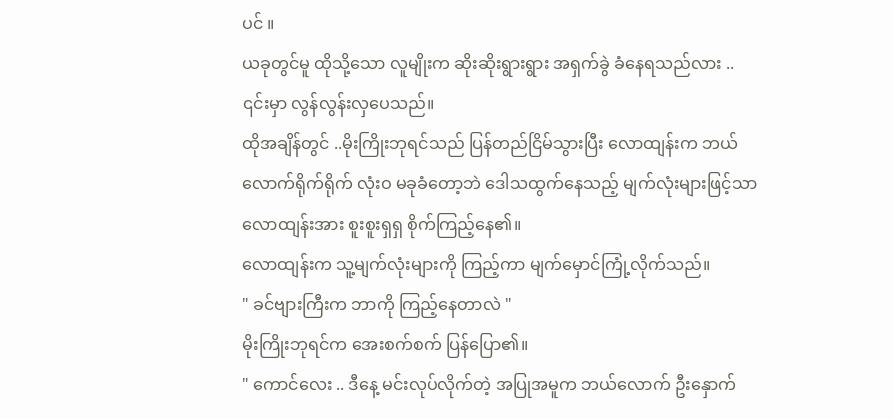ပင် ။
ယခုတွင်မူ ထိုသို့သော လူမျိုးက ဆိုးဆိုးရွားရွား အရှက်ခွဲ ခံနေရသည်လား ..
၎င်းမှာ လွန်လွန်းလှပေသည်။
ထိုအချိန်တွင် ..မိုးကြိုးဘုရင်သည် ပြန်တည်ငြိမ်သွားပြီး လောထျန်းက ဘယ်လောက်ရိုက်ရိုက် လုံးဝ မခုခံတော့ဘဲ ဒေါသထွက်နေသည့် မျက်လုံးများဖြင့်သာ လောထျန်းအား စူးစူးရှရှ စိုက်ကြည့်နေ၏။
လောထျန်းက သူ့မျက်လုံးများကို ကြည့်ကာ မျက်မှောင်ကြုံ့လိုက်သည်။
" ခင်ဗျားကြီးက ဘာကို ကြည့်နေတာလဲ "
မိုးကြိုးဘုရင်က အေးစက်စက် ပြန်ပြော၏။
" ကောင်လေး .. ဒီနေ့ မင်းလုပ်လိုက်တဲ့ အပြုအမူက ဘယ်လောက် ဦးနှောက်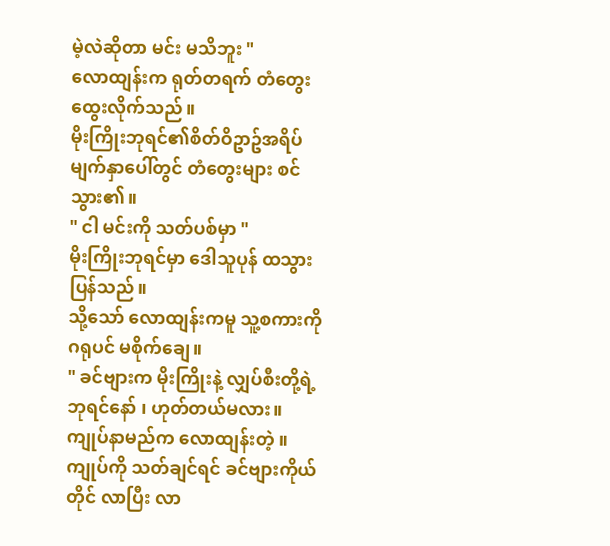မဲ့လဲဆိုတာ မင်း မသိဘူး "
လောထျန်းက ရုတ်တရက် တံတွေးထွေးလိုက်သည်။
မိုးကြိုးဘုရင်၏စိတ်ဝိဥာဥ်အရိပ် မျက်နှာပေါ်တွင် တံတွေးများ စင်သွား၏။
" ငါ မင်းကို သတ်ပစ်မှာ "
မိုးကြိုးဘုရင်မှာ ဒေါသူပုန် ထသွားပြန်သည်။
သို့သော် လောထျန်းကမူ သူ့စကားကို ဂရုပင် မစိုက်ချေ။
" ခင်ဗျားက မိုးကြိုးနဲ့ လျှပ်စီးတို့ရဲ့ ဘုရင်နော် ၊ ဟုတ်တယ်မလား။ ကျုပ်နာမည်က လောထျန်းတဲ့ ။ ကျုပ်ကို သတ်ချင်ရင် ခင်ဗျားကိုယ်တိုင် လာပြီး လာ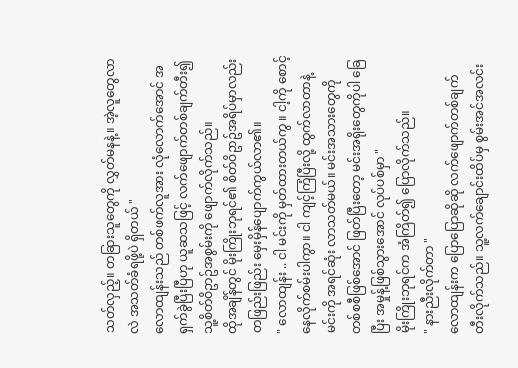သတ်လှည့်။ တခြားသူတွေကို လွှတ်မနနဲ့။ အဲ့လူတွေလာလဲ အသတ်ခံရဖို့ပဲ ရှိတယ် "
လောထျန်းသည် တစ်ဖက်လူအား လုံလောက်အောင် အရှက်ခွဲပြီးပြီဟု ယူဆသဖြင့် လက်ဖျောက်တစ်ချက်တီး၍ သူ့စိတ်ဝိဥာဥ်အစွမ်းကို ဖျောက်လိုက်သည်။
ထိုအချိန်တွင် မိုးကြိုးဘုရင်၏ စိတ်ဝိဥာဥ်အရိပ်မှာလည်း တဖြည်းဖြည်း မှေးမှိန်ပျောက်ကွယ်လာ၏။
" လောထျန်း .. ငါ မင်းကို မှတ်ထားတယ်ကွ ။ ငါ့ကို စောင့်နေလိုက်စမ်းပါကွာ။ ငါ ကျင့်ကြံပြီးလို့ ထွက်လာတာနဲ့ မင်းကို အရင်ဆုံး လာသတ်မယ်။ မင်းအသားတွေကို တစ်စစီဖြစ်အောင် ဖြတ်ပြီးတော့ မင်းအရိုးတွေကိုပါ ခြေပြီး အမှုန့်ဖြစ်သွားအောင် လုပ်ပစ်မှာ "
မိုးကြိုးဘုရင်က အံကြိတ်၍ ပြောလိုက်သည်။
" နားညီးလိုက်တာ "
လောထျန်းက ပြောပြောဆိုဆို လက်ဖျောက်တစ်ချက် တီးလိုက်သည်။ သူ့လက်ချောင်းထိပ်မှ စွမ်းအင်အလင်း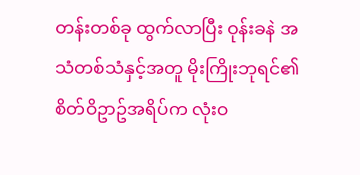တန်းတစ်ခု ထွက်လာပြီး ဝုန်းခနဲ အသံတစ်သံနှင့်အတူ မိုးကြိုးဘုရင်၏ စိတ်ဝိဥာဥ်အရိပ်က လုံးဝ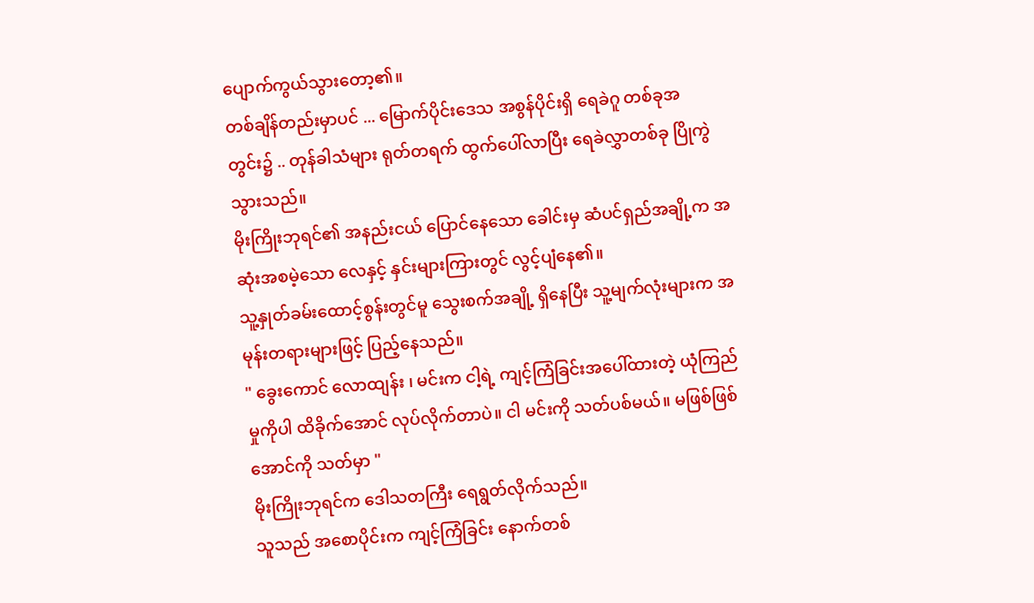ပျောက်ကွယ်သွားတော့၏။
တစ်ချိန်တည်းမှာပင် ... မြောက်ပိုင်းဒေသ အစွန်ပိုင်းရှိ ရေခဲဂူ တစ်ခုအတွင်း၌ .. တုန်ခါသံများ ရုတ်တရက် ထွက်ပေါ်လာပြီး ရေခဲလွှာတစ်ခု ပြိုကွဲသွားသည်။
မိုးကြိုးဘုရင်၏ အနည်းငယ် ပြောင်နေသော ခေါင်းမှ ဆံပင်ရှည်အချို့က အဆုံးအစမဲ့သော လေနှင့် နှင်းများကြားတွင် လွင့်ပျံနေ၏။
သူ့နှုတ်ခမ်းထောင့်စွန်းတွင်မူ သွေးစက်အချို့ ရှိနေပြီး သူ့မျက်လုံးများက အမုန်းတရားများဖြင့် ပြည့်နေသည်။
" ခွေးကောင် လောထျန်း ၊ မင်းက ငါ့ရဲ့ ကျင့်ကြံခြင်းအပေါ်ထားတဲ့ ယုံကြည်မှုကိုပါ ထိခိုက်အောင် လုပ်လိုက်တာပဲ။ ငါ မင်းကို သတ်ပစ်မယ်။ မဖြစ်ဖြစ်အောင်ကို သတ်မှာ "
မိုးကြိုးဘုရင်က ဒေါသတကြီး ရေရွတ်လိုက်သည်။
သူသည် အစောပိုင်းက ကျင့်ကြံခြင်း နောက်တစ်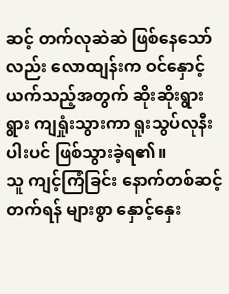ဆင့် တက်လုဆဲဆဲ ဖြစ်နေသော်လည်း လောထျန်းက ဝင်နှောင့်ယက်သည့်အတွက် ဆိုးဆိုးရွားရွား ကျရှုံးသွားကာ ရူးသွပ်လုနီးပါးပင် ဖြစ်သွားခဲ့ရ၏။
သူ ကျင့်ကြံခြင်း နောက်တစ်ဆင့်တက်ရန် များစွာ နှောင့်နှေး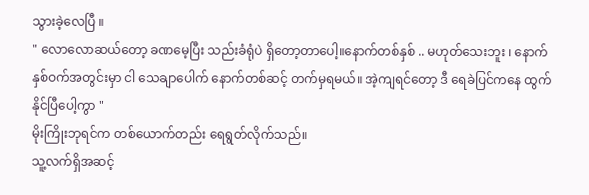သွားခဲ့လေပြီ ။
" လောလောဆယ်တော့ ခဏမေ့ပြီး သည်းခံရုံပဲ ရှိတော့တာပေါ့။နောက်တစ်နှစ် .. မဟုတ်သေးဘူး ၊ နောက် နှစ်ဝက်အတွင်းမှာ ငါ သေချာပေါက် နောက်တစ်ဆင့် တက်မှရမယ်။ အဲ့ကျရင်တော့ ဒီ ရေခဲပြင်ကနေ ထွက်နိုင်ပြီပေါ့ကွာ "
မိုးကြိုးဘုရင်က တစ်ယောက်တည်း ရေရွတ်လိုက်သည်။
သူ့လက်ရှိအဆင့်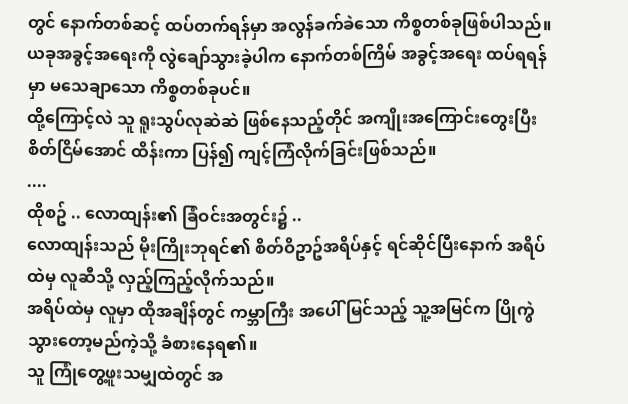တွင် နောက်တစ်ဆင့် ထပ်တက်ရန်မှာ အလွန်ခက်ခဲသော ကိစ္စတစ်ခုဖြစ်ပါသည်။
ယခုအခွင့်အရေးကို လွဲချော်သွားခဲ့ပါက နောက်တစ်ကြိမ် အခွင့်အရေး ထပ်ရရန်မှာ မသေချာသော ကိစ္စတစ်ခုပင်။
ထို့ကြောင့်လဲ သူ ရူးသွပ်လုဆဲဆဲ ဖြစ်နေသည့်တိုင် အကျိုးအကြောင်းတွေးပြီး စိတ်ငြိမ်အောင် ထိန်းကာ ပြန်၍ ကျင့်ကြံလိုက်ခြင်းဖြစ်သည်။
....
ထိုစဥ် .. လောထျန်း၏ ခြံဝင်းအတွင်း၌ ..
လောထျန်းသည် မိုးကြိုးဘုရင်၏ စိတ်ဝိဥာဥ်အရိပ်နှင့် ရင်ဆိုင်ပြီးနောက် အရိပ်ထဲမှ လူဆီသို့ လှည့်ကြည့်လိုက်သည်။
အရိပ်ထဲမှ လူမှာ ထိုအချိန်တွင် ကမ္ဘာကြီး အပေါ် မြင်သည့် သူ့အမြင်က ပြိုကွဲသွားတော့မည်ကဲ့သို့ ခံစားနေရ၏။
သူ ကြုံတွေ့ဖူးသမျှထဲတွင် အ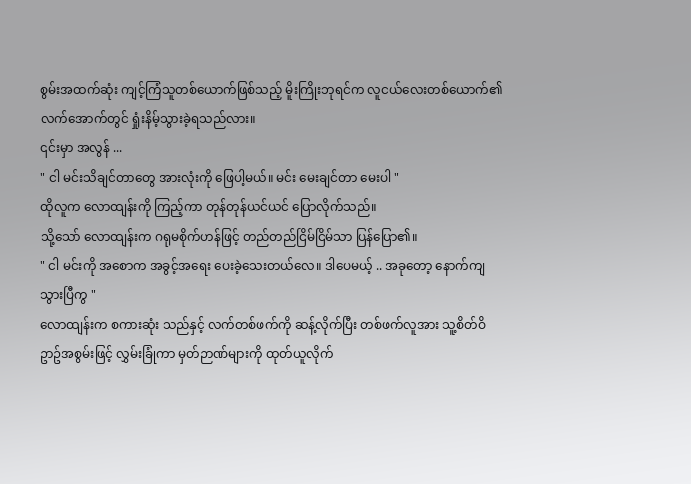စွမ်းအထက်ဆုံး ကျင့်ကြံသူတစ်ယောက်ဖြစ်သည့် မိူးကြိုးဘုရင်က လူငယ်လေးတစ်ယောက်၏ လက်အောက်တွင် ရှုံးနိမ့်သွားခဲ့ရသည်လား။
၎င်းမှာ အလွန် ...
" ငါ မင်းသိချင်တာတွေ အားလုံးကို ဖြေပါ့မယ်။ မင်း မေးချင်တာ မေးပါ "
ထိုလူက လောထျန်းကို ကြည့်ကာ တုန်တုန်ယင်ယင် ပြောလိုက်သည်။
သို့သော် လောထျန်းက ဂရုမစိုက်ဟန်ဖြင့် တည်တည်ငြိမ်ငြိမ်သာ ပြန်ပြော၏။
" ငါ မင်းကို အစောက အခွင့်အရေး ပေးခဲ့သေးတယ်လေ။ ဒါပေမယ့် .. အခုတော့ နောက်ကျသွားပြီကွ "
လောထျန်းက စကားဆုံး သည်နှင့် လက်တစ်ဖက်ကို ဆန့်လိုက်ပြီး တစ်ဖက်လူအား သူ့စိတ်ဝိဥာဥ်အစွမ်းဖြင့် လွှမ်းခြုံကာ မှတ်ဉာဏ်များကို ထုတ်ယူလိုက်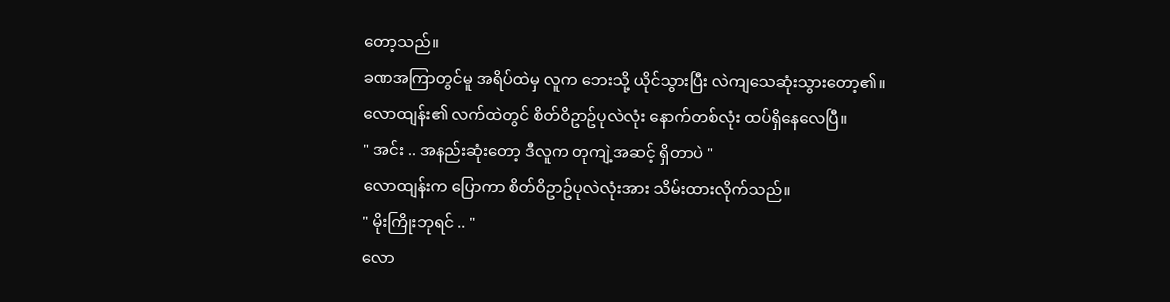တော့သည်။
ခဏအကြာတွင်မူ အရိပ်ထဲမှ လူက ဘေးသို့ ယိုင်သွားပြီး လဲကျသေဆုံးသွားတော့၏။
လောထျန်း၏ လက်ထဲတွင် စိတ်ဝိဥာဥ်ပုလဲလုံး နောက်တစ်လုံး ထပ်ရှိနေလေပြီ။
" အင်း .. အနည်းဆုံးတော့ ဒီလူက တုကျဲ့အဆင့် ရှိတာပဲ "
လောထျန်းက ပြောကာ စိတ်ဝိဥာဥ်ပုလဲလုံးအား သိမ်းထားလိုက်သည်။
" မိုးကြိုးဘုရင် .. "
လော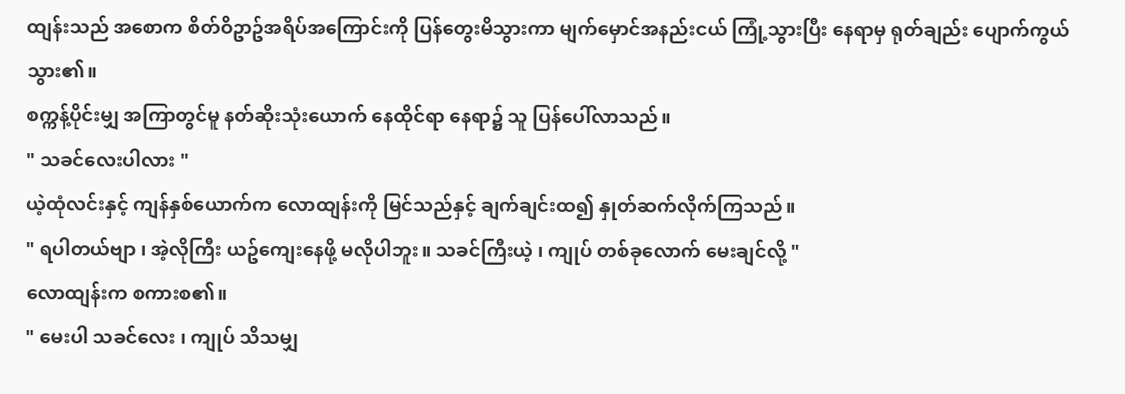ထျန်းသည် အစောက စိတ်ဝိဥာဥ်အရိပ်အကြောင်းကို ပြန်တွေးမိသွားကာ မျက်မှောင်အနည်းငယ် ကြုံ့သွားပြီး နေရာမှ ရုတ်ချည်း ပျောက်ကွယ်သွား၏။
စက္ကန့်ပိုင်းမျှ အကြာတွင်မူ နတ်ဆိုးသုံးယောက် နေထိုင်ရာ နေရာ၌ သူ ပြန်ပေါ်လာသည်။
" သခင်လေးပါလား "
ယဲ့ထုံလင်းနှင့် ကျန်နှစ်ယောက်က လောထျန်းကို မြင်သည်နှင့် ချက်ချင်းထ၍ နှုတ်ဆက်လိုက်ကြသည်။
" ရပါတယ်ဗျာ ၊ အဲ့လိုကြီး ယဥ်ကျေးနေဖို့ မလိုပါဘူး။ သခင်ကြီးယဲ့ ၊ ကျုပ် တစ်ခုလောက် မေးချင်လို့ "
လောထျန်းက စကားစ၏။
" မေးပါ သခင်လေး ၊ ကျုပ် သိသမျှ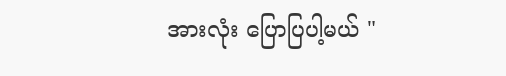အားလုံး ပြောပြပါ့မယ် "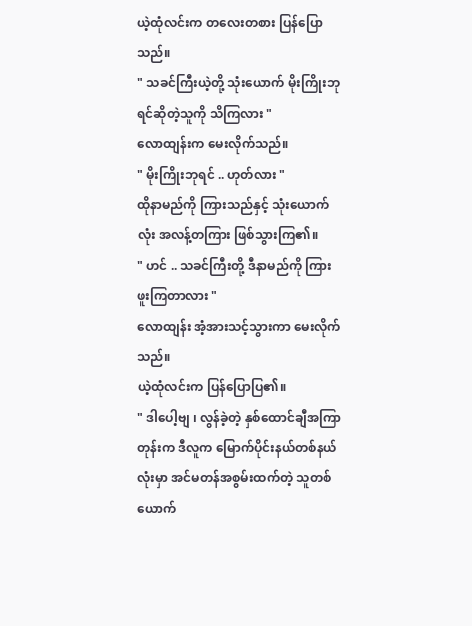ယဲ့ထုံလင်းက တလေးတစား ပြန်ပြောသည်။
" သခင်ကြီးယဲ့တို့ သုံးယောက် မိုးကြိုးဘုရင်ဆိုတဲ့သူကို သိကြလား "
လောထျန်းက မေးလိုက်သည်။
" မိုးကြိုးဘုရင် .. ဟုတ်လား "
ထိုနာမည်ကို ကြားသည်နှင့် သုံးယောက်လုံး အလန့်တကြား ဖြစ်သွားကြ၏။
" ဟင် .. သခင်ကြီးတို့ ဒီနာမည်ကို ကြားဖူးကြတာလား "
လောထျန်း အံ့အားသင့်သွားကာ မေးလိုက်သည်။
ယဲ့ထုံလင်းက ပြန်ပြောပြ၏။
" ဒါပေါ့ဗျ ၊ လွန်ခဲ့တဲ့ နှစ်ထောင်ချီအကြာတုန်းက ဒီလူက မြောက်ပိုင်းနယ်တစ်နယ်လုံးမှာ အင်မတန်အစွမ်းထက်တဲ့ သူတစ်ယောက်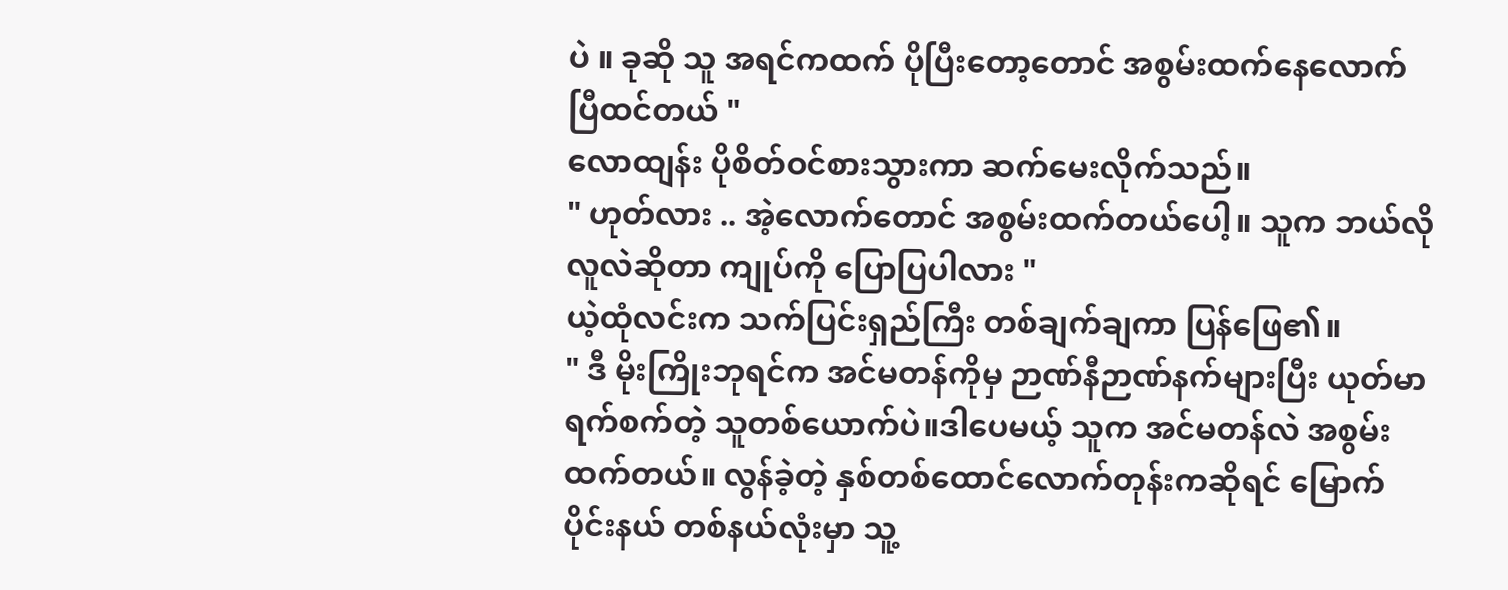ပဲ ။ ခုဆို သူ အရင်ကထက် ပိုပြီးတော့တောင် အစွမ်းထက်နေလောက်ပြီထင်တယ် "
လောထျန်း ပိုစိတ်ဝင်စားသွားကာ ဆက်မေးလိုက်သည်။
" ဟုတ်လား .. အဲ့လောက်တောင် အစွမ်းထက်တယ်ပေါ့။ သူက ဘယ်လိုလူလဲဆိုတာ ကျုပ်ကို ပြောပြပါလား "
ယဲ့ထုံလင်းက သက်ပြင်းရှည်ကြီး တစ်ချက်ချကာ ပြန်ဖြေ၏။
" ဒီ မိုးကြိုးဘုရင်က အင်မတန်ကိုမှ ဉာဏ်နီဉာဏ်နက်များပြီး ယုတ်မာရက်စက်တဲ့ သူတစ်ယောက်ပဲ။ဒါပေမယ့် သူက အင်မတန်လဲ အစွမ်းထက်တယ်။ လွန်ခဲ့တဲ့ နှစ်တစ်ထောင်လောက်တုန်းကဆိုရင် မြောက်ပိုင်းနယ် တစ်နယ်လုံးမှာ သူ့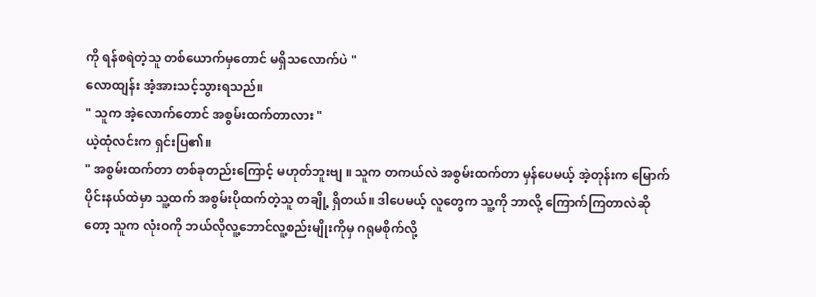ကို ရန်စရဲတဲ့သူ တစ်ယောက်မှတောင် မရှိသလောက်ပဲ "
လောထျန်း အံ့အားသင့်သွားရသည်။
" သူက အဲ့လောက်တောင် အစွမ်းထက်တာလား "
ယဲ့ထုံလင်းက ရှင်းပြ၏။
" အစွမ်းထက်တာ တစ်ခုတည်းကြောင့် မဟုတ်ဘူးဗျ ။ သူက တကယ်လဲ အစွမ်းထက်တာ မှန်ပေမယ့် အဲ့တုန်းက မြောက်ပိုင်းနယ်ထဲမှာ သူ့ထက် အစွမ်းပိုထက်တဲ့သူ တချို့ ရှိတယ်။ ဒါပေမယ့် လူတွေက သူ့ကို ဘာလို့ ကြောက်ကြတာလဲဆိုတော့ သူက လုံးဝကို ဘယ်လိုလူ့ဘောင်လူ့စည်းမျိုးကိုမှ ဂရုမစိုက်လို့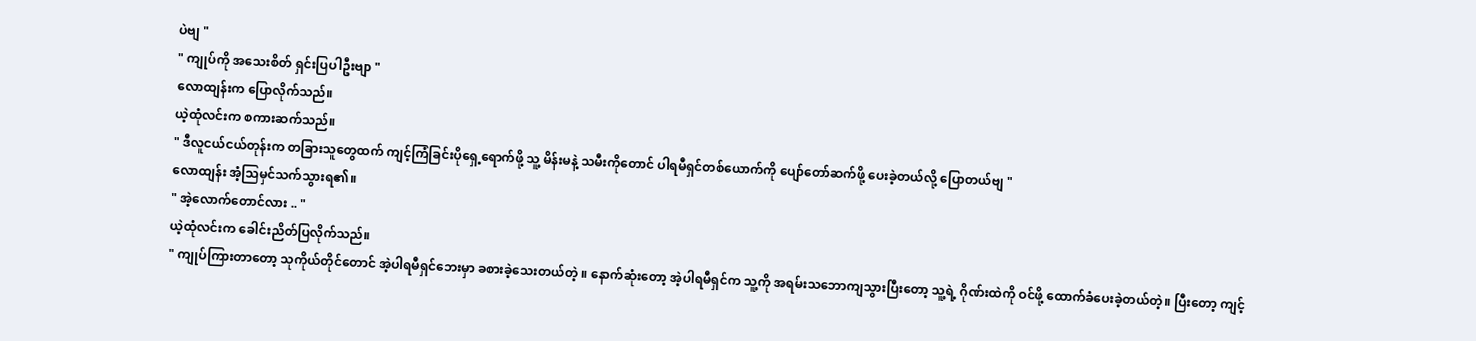ပဲဗျ "
" ကျုပ်ကို အသေးစိတ် ရှင်းပြပါဦးဗျာ "
လောထျန်းက ပြောလိုက်သည်။
ယဲ့ထုံလင်းက စကားဆက်သည်။
" ဒီလူငယ်ငယ်တုန်းက တခြားသူတွေထက် ကျင့်ကြံခြင်းပိုရှေ့ရောက်ဖို့ သူ့ မိန်းမနဲ့ သမီးကိုတောင် ပါရမီရှင်တစ်ယောက်ကို ပျော်တော်ဆက်ဖို့ ပေးခဲ့တယ်လို့ ပြောတယ်ဗျ "
လောထျန်း အံ့သြမှင်သက်သွားရ၏။
" အဲ့လောက်တောင်လား .. "
ယဲ့ထုံလင်းက ခေါင်းညိတ်ပြလိုက်သည်။
" ကျုပ်ကြားတာတော့ သုကိုယ်တိုင်တောင် အဲ့ပါရမီရှင်ဘေးမှာ ခစားခဲ့သေးတယ်တဲ့ ။ နောက်ဆုံးတော့ အဲ့ပါရမီရှင်က သူ့ကို အရမ်းသဘောကျသွားပြီးတော့ သူ့ရဲ့ ဂိုဏ်းထဲကို ဝင်ဖို့ ထောက်ခံပေးခဲ့တယ်တဲ့။ ပြီးတော့ ကျင့်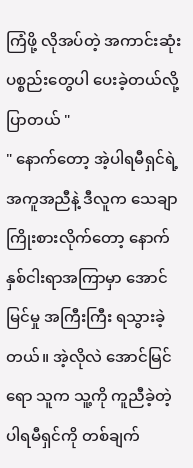ကြံဖို့ လိုအပ်တဲ့ အကာင်းဆုံးပစ္စည်းတွေပါ ပေးခဲ့တယ်လို့ ပြာတယ် "
" နောက်တော့ အဲ့ပါရမီရှင်ရဲ့ အကူအညီနဲ့ ဒီလူက သေချာကြိုးစားလိုက်တော့ နောက်နှစ်ငါးရာအကြာမှာ အောင်မြင်မှု အကြီးကြီး ရသွားခဲ့တယ်။ အဲ့လိုလဲ အောင်မြင်ရော သူက သူ့ကို ကူညီခဲ့တဲ့ ပါရမီရှင်ကို တစ်ချက်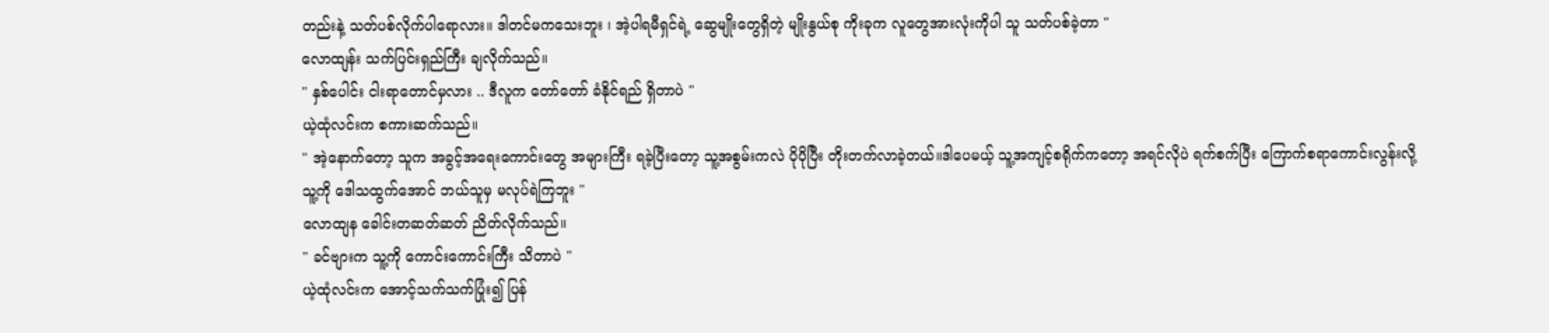တည်းနဲ့ သတ်ပစ်လိုက်ပါရောလား။ ဒါတင်မကသေးဘူး ၊ အဲ့ပါရမီရှင်ရဲ့ ဆွေမျိုးတွေရှိတဲ့ မျိုးနွယ်စု ကိုးခုက လူတွေအားလုံးကိုပါ သူ သတ်ပစ်ခဲ့တာ "
လောထျန်း သက်ပြင်းရှည်ကြီး ချလိုက်သည်။
" နှစ်ပေါင်း ငါးရာတောင်မှလား .. ဒီလူက တော်တော် ခံနိုင်ရည် ရှိတာပဲ "
ယဲ့ထုံလင်းက စကားဆက်သည်။
" အဲ့နောက်တော့ သူက အခွင့်အရေးကောင်းတွေ အများကြီး ရခဲ့ပြီးတော့ သူ့အစွမ်းကလဲ ပိုပိုပြီး တိုးတက်လာခဲ့တယ်။ဒါပေမယ့် သူ့အကျင့်စရိုက်ကတော့ အရင်လိုပဲ ရက်စက်ပြီး ကြောက်စရာကောင်းလွန်းလို့ သူ့ကို ဒေါသထွက်အောင် ဘယ်သူမှ မလုပ်ရဲကြဘူး "
လောထျန ခေါင်းတဆတ်ဆတ် ညိတ်လိုက်သည်။
" ခင်ဗျားက သူ့ကို ကောင်းကောင်းကြီး သိတာပဲ "
ယဲ့ထုံလင်းက အောင့်သက်သက်ပြုံး၍ ပြန်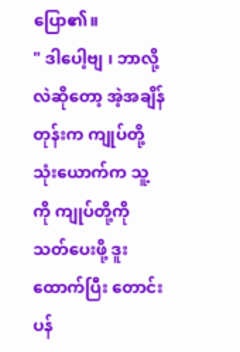ပြော၏။
" ဒါပေါ့ဗျ ၊ ဘာလို့လဲဆိုတော့ အဲ့အချိန်တုန်းက ကျုပ်တို့သုံးယောက်က သူ့ကို ကျုပ်တို့ကို သတ်ပေးဖို့ ဒူးထောက်ပြီး တောင်းပန်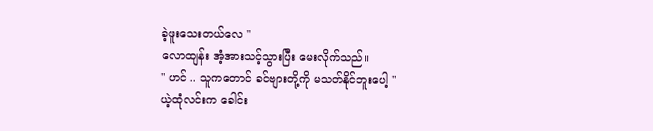ခဲ့ဖူးသေးတယ်လေ "
လောထျန်း အံ့အားသင့်သွားပြီး မေးလိုက်သည်။
" ဟင် .. သူကတောင် ခင်ဗျားတို့ကို မသတ်နိုင်ဘူးပေါ့ "
ယဲ့ထုံလင်းက ခေါင်း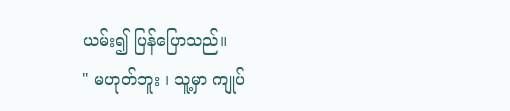ယမ်း၍ ပြန်ပြောသည်။
" မဟုတ်ဘူး ၊ သူ့မှာ ကျုပ်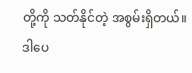တို့ကို သတ်နိုင်တဲ့ အစွမ်းရှိတယ်။ ဒါပေ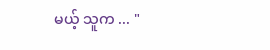မယ့် သူက ... "